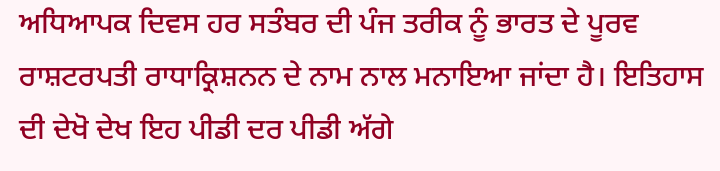ਅਧਿਆਪਕ ਦਿਵਸ ਹਰ ਸਤੰਬਰ ਦੀ ਪੰਜ ਤਰੀਕ ਨੂੰ ਭਾਰਤ ਦੇ ਪੂਰਵ ਰਾਸ਼ਟਰਪਤੀ ਰਾਧਾਕ੍ਰਿਸ਼ਨਨ ਦੇ ਨਾਮ ਨਾਲ ਮਨਾਇਆ ਜਾਂਦਾ ਹੈ। ਇਤਿਹਾਸ ਦੀ ਦੇਖੋ ਦੇਖ ਇਹ ਪੀਡੀ ਦਰ ਪੀਡੀ ਅੱਗੇ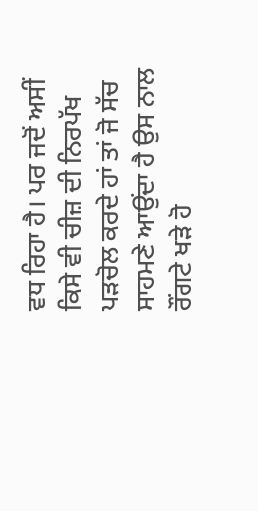ਵਧ ਰਿਹਾ ਹੈ। ਪਰ ਜਦੋਂ ਅਸੀਂ ਕਿਸੇ ਵੀ ਚੀਜ਼ ਦੀ ਨਿਰਪੱਖ ਪੜਚੋਲ ਕਰਦੇ ਹਾਂ ਤਾਂ ਜੋ ਸੱਚ ਸਾਹਮਣੇ ਆਉਂਦਾ ਹੈ ਉਸ ਨਾਲ ਰੌਂਗਟੇ ਖੜੇ ਹੋ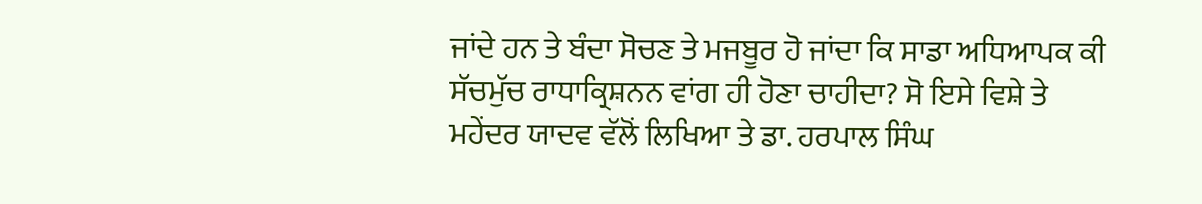ਜਾਂਦੇ ਹਨ ਤੇ ਬੰਦਾ ਸੋਚਣ ਤੇ ਮਜਬੂਰ ਹੋ ਜਾਂਦਾ ਕਿ ਸਾਡਾ ਅਧਿਆਪਕ ਕੀ ਸੱਚਮੁੱਚ ਰਾਧਾਕ੍ਰਿਸ਼ਨਨ ਵਾਂਗ ਹੀ ਹੋਣਾ ਚਾਹੀਦਾ? ਸੋ ਇਸੇ ਵਿਸ਼ੇ ਤੇ ਮਹੇਂਦਰ ਯਾਦਵ ਵੱਲੋਂ ਲਿਖਿਆ ਤੇ ਡਾ. ਹਰਪਾਲ ਸਿੰਘ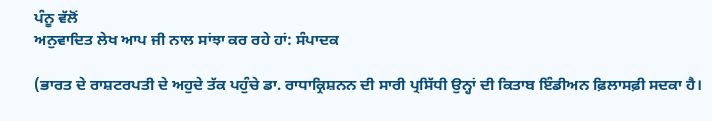ਪੰਨੂ ਵੱਲੋਂ
ਅਨੁਵਾਦਿਤ ਲੇਖ ਆਪ ਜੀ ਨਾਲ ਸਾਂਝਾ ਕਰ ਰਹੇ ਹਾਂ: ਸੰਪਾਦਕ

(ਭਾਰਤ ਦੇ ਰਾਸ਼ਟਰਪਤੀ ਦੇ ਅਹੁਦੇ ਤੱਕ ਪਹੁੰਚੇ ਡਾ. ਰਾਧਾਕ੍ਰਿਸ਼ਨਨ ਦੀ ਸਾਰੀ ਪ੍ਰਸਿੱਧੀ ਉਨ੍ਹਾਂ ਦੀ ਕਿਤਾਬ ਇੰਡੀਅਨ ਫ਼ਿਲਾਸਫ਼ੀ ਸਦਕਾ ਹੈ।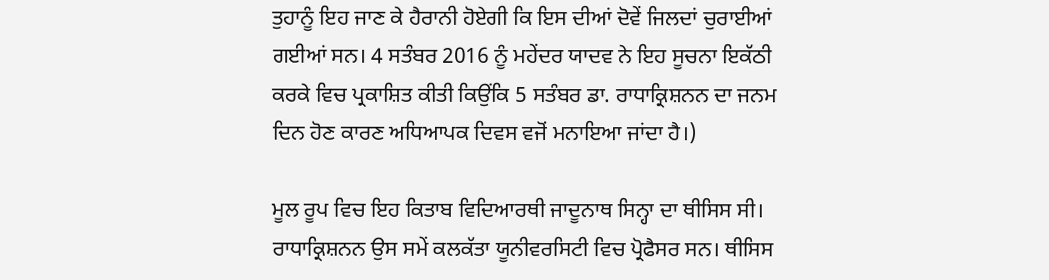ਤੁਹਾਨੂੰ ਇਹ ਜਾਣ ਕੇ ਹੈਰਾਨੀ ਹੋਏਗੀ ਕਿ ਇਸ ਦੀਆਂ ਦੋਵੇਂ ਜਿਲਦਾਂ ਚੁਰਾਈਆਂ ਗਈਆਂ ਸਨ। 4 ਸਤੰਬਰ 2016 ਨੂੰ ਮਹੇਂਦਰ ਯਾਦਵ ਨੇ ਇਹ ਸੂਚਨਾ ਇਕੱਠੀ ਕਰਕੇ ਵਿਚ ਪ੍ਰਕਾਸ਼ਿਤ ਕੀਤੀ ਕਿਉਂਕਿ 5 ਸਤੰਬਰ ਡਾ. ਰਾਧਾਕ੍ਰਿਸ਼ਨਨ ਦਾ ਜਨਮ ਦਿਨ ਹੋਣ ਕਾਰਣ ਅਧਿਆਪਕ ਦਿਵਸ ਵਜੋਂ ਮਨਾਇਆ ਜਾਂਦਾ ਹੈ।)

ਮੂਲ ਰੂਪ ਵਿਚ ਇਹ ਕਿਤਾਬ ਵਿਦਿਆਰਥੀ ਜਾਦੂਨਾਥ ਸਿਨ੍ਹਾ ਦਾ ਥੀਸਿਸ ਸੀ। ਰਾਧਾਕ੍ਰਿਸ਼ਨਨ ਉਸ ਸਮੇਂ ਕਲਕੱਤਾ ਯੂਨੀਵਰਸਿਟੀ ਵਿਚ ਪ੍ਰੋਫੈਸਰ ਸਨ। ਥੀਸਿਸ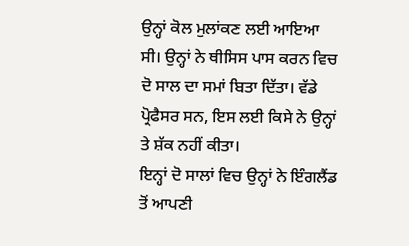ਉਨ੍ਹਾਂ ਕੋਲ ਮੁਲਾਂਕਣ ਲਈ ਆਇਆ ਸੀ। ਉਨ੍ਹਾਂ ਨੇ ਥੀਸਿਸ ਪਾਸ ਕਰਨ ਵਿਚ ਦੋ ਸਾਲ ਦਾ ਸਮਾਂ ਬਿਤਾ ਦਿੱਤਾ। ਵੱਡੇ ਪ੍ਰੋਫੈਸਰ ਸਨ, ਇਸ ਲਈ ਕਿਸੇ ਨੇ ਉਨ੍ਹਾਂ ਤੇ ਸ਼ੱਕ ਨਹੀਂ ਕੀਤਾ।
ਇਨ੍ਹਾਂ ਦੋ ਸਾਲਾਂ ਵਿਚ ਉਨ੍ਹਾਂ ਨੇ ਇੰਗਲੈਂਡ ਤੋਂ ਆਪਣੀ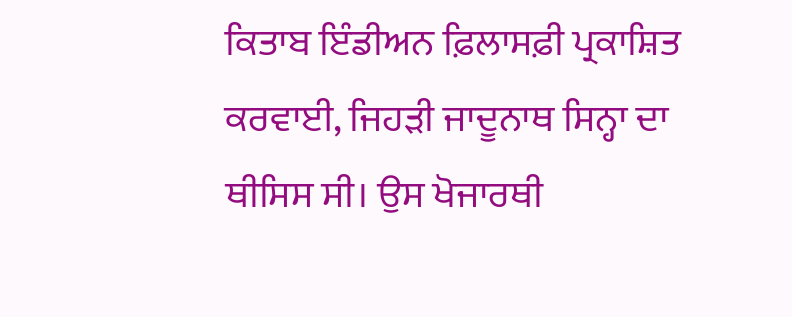ਕਿਤਾਬ ਇੰਡੀਅਨ ਫ਼ਿਲਾਸਫ਼ੀ ਪ੍ਰਕਾਸ਼ਿਤ ਕਰਵਾਈ, ਜਿਹੜੀ ਜਾਦੂਨਾਥ ਸਿਨ੍ਹਾ ਦਾ ਥੀਸਿਸ ਸੀ। ਉਸ ਖੋਜਾਰਥੀ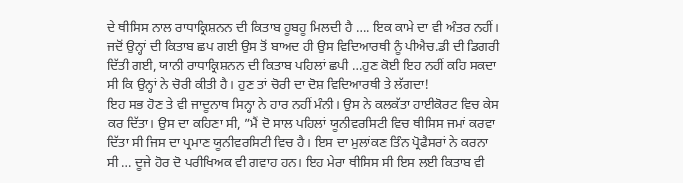ਦੇ ਥੀਸਿਸ ਨਾਲ ਰਾਧਾਕ੍ਰਿਸ਼ਨਨ ਦੀ ਕਿਤਾਬ ਹੂਬਹੂ ਮਿਲਦੀ ਹੈ …. ਇਕ ਕਾਮੇ ਦਾ ਵੀ ਅੰਤਰ ਨਹੀਂ। ਜਦੋਂ ਉਨ੍ਹਾਂ ਦੀ ਕਿਤਾਬ ਛਪ ਗਈ ਉਸ ਤੋਂ ਬਾਅਦ ਹੀ ਉਸ ਵਿਦਿਆਰਥੀ ਨੂੰ ਪੀਐਚ.ਡੀ ਦੀ ਡਿਗਰੀ ਦਿੱਤੀ ਗਈ, ਯਾਨੀ ਰਾਧਾਕ੍ਰਿਸ਼ਨਨ ਦੀ ਕਿਤਾਬ ਪਹਿਲਾਂ ਛਪੀ …ਹੁਣ ਕੋਈ ਇਹ ਨਹੀਂ ਕਹਿ ਸਕਦਾ ਸੀ ਕਿ ਉਨ੍ਹਾਂ ਨੇ ਚੋਰੀ ਕੀਤੀ ਹੈ। ਹੁਣ ਤਾਂ ਚੋਰੀ ਦਾ ਦੋਸ਼ ਵਿਦਿਆਰਥੀ ਤੇ ਲੱਗਦਾ!
ਇਹ ਸਭ ਹੋਣ ਤੇ ਵੀ ਜਾਦੂਨਾਥ ਸਿਨ੍ਹਾ ਨੇ ਹਾਰ ਨਹੀਂ ਮੰਨੀ। ਉਸ ਨੇ ਕਲਕੱਤਾ ਹਾਈਕੋਰਟ ਵਿਚ ਕੇਸ ਕਰ ਦਿੱਤਾ। ਉਸ ਦਾ ਕਹਿਣਾ ਸੀ, ”ਮੈਂ ਦੋ ਸਾਲ ਪਹਿਲਾਂ ਯੂਨੀਵਰਸਿਟੀ ਵਿਚ ਥੀਸਿਸ ਜਮਾਂ ਕਰਵਾ ਦਿੱਤਾ ਸੀ ਜਿਸ ਦਾ ਪ੍ਰਮਾਣ ਯੂਨੀਵਰਸਿਟੀ ਵਿਚ ਹੈ। ਇਸ ਦਾ ਮੁਲਾਂਕਣ ਤਿੰਨ ਪ੍ਰੋਫੈਸਰਾਂ ਨੇ ਕਰਨਾ ਸੀ … ਦੂਜੇ ਹੋਰ ਦੋ ਪਰੀਖਿਅਕ ਵੀ ਗਵਾਹ ਹਨ। ਇਹ ਮੇਰਾ ਥੀਸਿਸ ਸੀ ਇਸ ਲਈ ਕਿਤਾਬ ਵੀ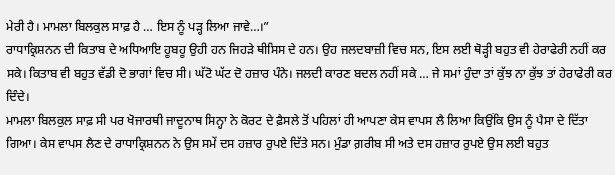ਮੇਰੀ ਹੈ। ਮਾਮਲਾ ਬਿਲਕੁਲ ਸਾਫ਼ ਹੈ … ਇਸ ਨੂੰ ਪੜ੍ਹ ਲਿਆ ਜਾਵੇ…।”
ਰਾਧਾਕ੍ਰਿਸ਼ਨਨ ਦੀ ਕਿਤਾਬ ਦੇ ਅਧਿਆਇ ਹੂਬਹੂ ਉਹੀ ਹਨ ਜਿਹੜੇ ਥੀਸਿਸ ਦੇ ਹਨ। ਉਹ ਜਲਦਬਾਜ਼ੀ ਵਿਚ ਸਨ, ਇਸ ਲਈ ਥੋੜ੍ਹੀ ਬਹੁਤ ਵੀ ਹੇਰਾਫੇਰੀ ਨਹੀਂ ਕਰ ਸਕੇ। ਕਿਤਾਬ ਵੀ ਬਹੁਤ ਵੱਡੀ ਦੋ ਭਾਗਾਂ ਵਿਚ ਸੀ। ਘੱਟੋ ਘੱਟ ਦੋ ਹਜ਼ਾਰ ਪੰਨੇ। ਜਲਦੀ ਕਾਰਣ ਬਦਲ ਨਹੀਂ ਸਕੇ … ਜੇ ਸਮਾਂ ਹੁੰਦਾ ਤਾਂ ਕੁੱਝ ਨਾ ਕੁੱਝ ਤਾਂ ਹੇਰਾਫੇਰੀ ਕਰ ਦਿੰਦੇ।
ਮਾਮਲਾ ਬਿਲਕੁਲ ਸਾਫ਼ ਸੀ ਪਰ ਖੋਜਾਰਥੀ ਜਾਦੂਨਾਥ ਸਿਨ੍ਹਾ ਨੇ ਕੋਰਟ ਦੇ ਫ਼ੈਸਲੇ ਤੋਂ ਪਹਿਲਾਂ ਹੀ ਆਪਣਾ ਕੇਸ ਵਾਪਸ ਲੈ ਲਿਆ ਕਿਉਂਕਿ ਉਸ ਨੂੰ ਪੈਸਾ ਦੇ ਦਿੱਤਾ ਗਿਆ। ਕੇਸ ਵਾਪਸ ਲੈਣ ਦੇ ਰਾਧਾਕ੍ਰਿਸ਼ਨਨ ਨੇ ਉਸ ਸਮੇਂ ਦਸ ਹਜ਼ਾਰ ਰੁਪਏ ਦਿੱਤੇ ਸਨ। ਮੁੰਡਾ ਗ਼ਰੀਬ ਸੀ ਅਤੇ ਦਸ ਹਜ਼ਾਰ ਰੁਪਏ ਉਸ ਲਈ ਬਹੁਤ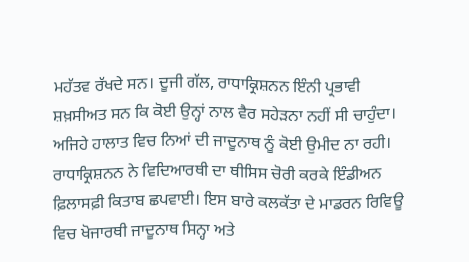ਮਹੱਤਵ ਰੱਖਦੇ ਸਨ। ਦੂਜੀ ਗੱਲ, ਰਾਧਾਕ੍ਰਿਸ਼ਨਨ ਇੰਨੀ ਪ੍ਰਭਾਵੀ ਸ਼ਖ਼ਸੀਅਤ ਸਨ ਕਿ ਕੋਈ ਉਨ੍ਹਾਂ ਨਾਲ ਵੈਰ ਸਹੇੜਨਾ ਨਹੀਂ ਸੀ ਚਾਹੁੰਦਾ। ਅਜਿਹੇ ਹਾਲਾਤ ਵਿਚ ਨਿਆਂ ਦੀ ਜਾਦੂਨਾਥ ਨੂੰ ਕੋਈ ਉਮੀਦ ਨਾ ਰਹੀ।
ਰਾਧਾਕ੍ਰਿਸ਼ਨਨ ਨੇ ਵਿਦਿਆਰਥੀ ਦਾ ਥੀਸਿਸ ਚੋਰੀ ਕਰਕੇ ਇੰਡੀਅਨ ਫ਼ਿਲਾਸਫ਼ੀ ਕਿਤਾਬ ਛਪਵਾਈ। ਇਸ ਬਾਰੇ ਕਲਕੱਤਾ ਦੇ ਮਾਡਰਨ ਰਿਵਿਊ ਵਿਚ ਖੋਜਾਰਥੀ ਜਾਦੂਨਾਥ ਸਿਨ੍ਹਾ ਅਤੇ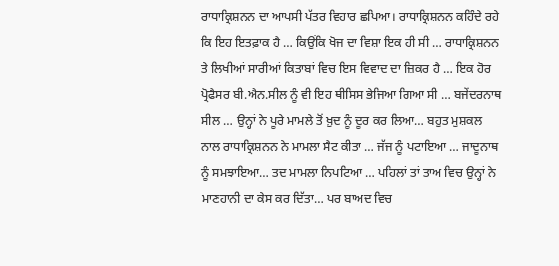ਰਾਧਾਕ੍ਰਿਸ਼ਨਨ ਦਾ ਆਪਸੀ ਪੱਤਰ ਵਿਹਾਰ ਛਪਿਆ। ਰਾਧਾਕ੍ਰਿਸ਼ਨਨ ਕਹਿੰਦੇ ਰਹੇ ਕਿ ਇਹ ਇਤਫ਼ਾਕ ਹੈ … ਕਿਉਂਕਿ ਖੋਜ ਦਾ ਵਿਸ਼ਾ ਇਕ ਹੀ ਸੀ … ਰਾਧਾਕ੍ਰਿਸ਼ਨਨ ਤੇ ਲਿਖੀਆਂ ਸਾਰੀਆਂ ਕਿਤਾਬਾਂ ਵਿਚ ਇਸ ਵਿਵਾਦ ਦਾ ਜ਼ਿਕਰ ਹੈ … ਇਕ ਹੋਰ ਪ੍ਰੋਫੈਸਰ ਬੀ.ਐਨ.ਸੀਲ ਨੂੰ ਵੀ ਇਹ ਥੀਸਿਸ ਭੇਜਿਆ ਗਿਆ ਸੀ … ਬਜੇਂਦਰਨਾਥ ਸੀਲ … ਉਨ੍ਹਾਂ ਨੇ ਪੂਰੇ ਮਾਮਲੇ ਤੋਂ ਖ਼ੁਦ ਨੂੰ ਦੂਰ ਕਰ ਲਿਆ… ਬਹੁਤ ਮੁਸ਼ਕਲ ਨਾਲ ਰਾਧਾਕ੍ਰਿਸ਼ਨਨ ਨੇ ਮਾਮਲਾ ਸੈਟ ਕੀਤਾ … ਜੱਜ ਨੂੰ ਪਟਾਇਆ … ਜਾਦੂਨਾਥ ਨੂੰ ਸਮਝਾਇਆ… ਤਦ ਮਾਮਲਾ ਨਿਪਟਿਆ … ਪਹਿਲਾਂ ਤਾਂ ਤਾਅ ਵਿਚ ਉਨ੍ਹਾਂ ਨੇ ਮਾਣਹਾਨੀ ਦਾ ਕੇਸ ਕਰ ਦਿੱਤਾ… ਪਰ ਬਾਅਦ ਵਿਚ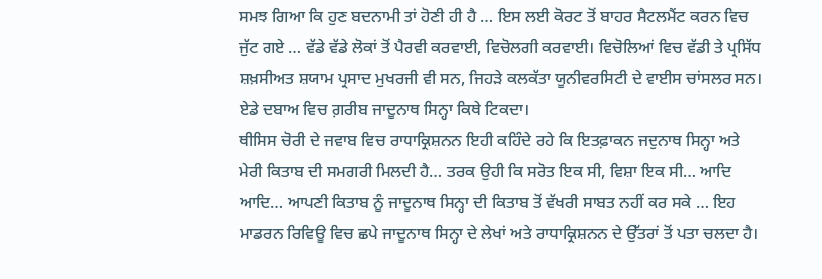ਸਮਝ ਗਿਆ ਕਿ ਹੁਣ ਬਦਨਾਮੀ ਤਾਂ ਹੋਣੀ ਹੀ ਹੈ … ਇਸ ਲਈ ਕੋਰਟ ਤੋਂ ਬਾਹਰ ਸੈਟਲਮੈਂਟ ਕਰਨ ਵਿਚ ਜੁੱਟ ਗਏ … ਵੱਡੇ ਵੱਡੇ ਲੋਕਾਂ ਤੋਂ ਪੈਰਵੀ ਕਰਵਾਈ, ਵਿਚੋਲਗੀ ਕਰਵਾਈ। ਵਿਚੋਲਿਆਂ ਵਿਚ ਵੱਡੀ ਤੇ ਪ੍ਰਸਿੱਧ ਸ਼ਖ਼ਸੀਅਤ ਸ਼ਯਾਮ ਪ੍ਰਸਾਦ ਮੁਖਰਜੀ ਵੀ ਸਨ, ਜਿਹੜੇ ਕਲਕੱਤਾ ਯੂਨੀਵਰਸਿਟੀ ਦੇ ਵਾਈਸ ਚਾਂਸਲਰ ਸਨ। ਏਡੇ ਦਬਾਅ ਵਿਚ ਗ਼ਰੀਬ ਜਾਦੂਨਾਥ ਸਿਨ੍ਹਾ ਕਿਥੇ ਟਿਕਦਾ।
ਥੀਸਿਸ ਚੋਰੀ ਦੇ ਜਵਾਬ ਵਿਚ ਰਾਧਾਕ੍ਰਿਸ਼ਨਨ ਇਹੀ ਕਹਿੰਦੇ ਰਹੇ ਕਿ ਇਤਫ਼ਾਕਨ ਜਦੁਨਾਥ ਸਿਨ੍ਹਾ ਅਤੇ ਮੇਰੀ ਕਿਤਾਬ ਦੀ ਸਮਗਰੀ ਮਿਲਦੀ ਹੈ… ਤਰਕ ਉਹੀ ਕਿ ਸਰੋਤ ਇਕ ਸੀ, ਵਿਸ਼ਾ ਇਕ ਸੀ… ਆਦਿ ਆਦਿ… ਆਪਣੀ ਕਿਤਾਬ ਨੂੰ ਜਾਦੂਨਾਥ ਸਿਨ੍ਹਾ ਦੀ ਕਿਤਾਬ ਤੋਂ ਵੱਖਰੀ ਸਾਬਤ ਨਹੀਂ ਕਰ ਸਕੇ … ਇਹ ਮਾਡਰਨ ਰਿਵਿਊ ਵਿਚ ਛਪੇ ਜਾਦੂਨਾਥ ਸਿਨ੍ਹਾ ਦੇ ਲੇਖਾਂ ਅਤੇ ਰਾਧਾਕ੍ਰਿਸ਼ਨਨ ਦੇ ਉੱਤਰਾਂ ਤੋਂ ਪਤਾ ਚਲਦਾ ਹੈ।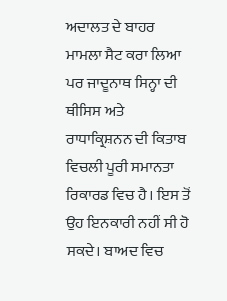ਅਦਾਲਤ ਦੇ ਬਾਹਰ ਮਾਮਲਾ ਸੈਟ ਕਰਾ ਲਿਆ ਪਰ ਜਾਦੂਨਾਥ ਸਿਨ੍ਹਾ ਦੀ ਥੀਸਿਸ ਅਤੇ ਰਾਧਾਕ੍ਰਿਸ਼ਨਨ ਦੀ ਕਿਤਾਬ ਵਿਚਲੀ ਪੂਰੀ ਸਮਾਨਤਾ ਰਿਕਾਰਡ ਵਿਚ ਹੈ। ਇਸ ਤੋਂ ਉਹ ਇਨਕਾਰੀ ਨਹੀਂ ਸੀ ਹੋ ਸਕਦੇ। ਬਾਅਦ ਵਿਚ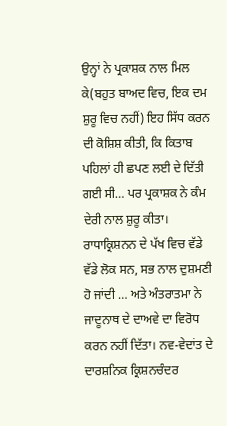ਉਨ੍ਹਾਂ ਨੇ ਪ੍ਰਕਾਸ਼ਕ ਨਾਲ ਮਿਲ ਕੇ(ਬਹੁਤ ਬਾਅਦ ਵਿਚ, ਇਕ ਦਮ ਸ਼ੁਰੂ ਵਿਚ ਨਹੀਂ) ਇਹ ਸਿੱਧ ਕਰਨ ਦੀ ਕੋਸ਼ਿਸ਼ ਕੀਤੀ, ਕਿ ਕਿਤਾਬ ਪਹਿਲਾਂ ਹੀ ਛਪਣ ਲਈ ਦੇ ਦਿੱਤੀ ਗਈ ਸੀ… ਪਰ ਪ੍ਰਕਾਸ਼ਕ ਨੇ ਕੰਮ ਦੇਰੀ ਨਾਲ ਸ਼ੁਰੂ ਕੀਤਾ।
ਰਾਧਾਕ੍ਰਿਸ਼ਨਨ ਦੇ ਪੱਖ ਵਿਚ ਵੱਡੇ ਵੱਡੇ ਲੋਕ ਸਨ, ਸਭ ਨਾਲ ਦੁਸ਼ਮਣੀ ਹੋ ਜਾਂਦੀ … ਅਤੇ ਅੰਤਰਾਤਮਾ ਨੇ ਜਾਦੂਨਾਥ ਦੇ ਦਾਅਵੇ ਦਾ ਵਿਰੋਧ ਕਰਨ ਨਹੀਂ ਦਿੱਤਾ। ਨਵ-ਵੇਦਾਂਤ ਦੇ ਦਾਰਸ਼ਨਿਕ ਕ੍ਰਿਸ਼ਨਚੰਦਰ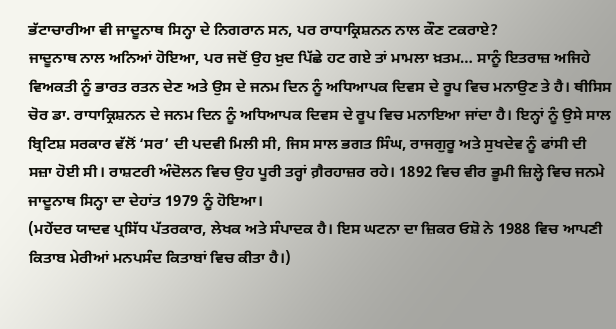ਭੱਟਾਚਾਰੀਆ ਵੀ ਜਾਦੂਨਾਥ ਸਿਨ੍ਹਾ ਦੇ ਨਿਗਰਾਨ ਸਨ, ਪਰ ਰਾਧਾਕ੍ਰਿਸ਼ਨਨ ਨਾਲ ਕੌਣ ਟਕਰਾਏ?
ਜਾਦੂਨਾਥ ਨਾਲ ਅਨਿਆਂ ਹੋਇਆ, ਪਰ ਜਦੋਂ ਉਹ ਖ਼ੁਦ ਪਿੱਛੇ ਹਟ ਗਏ ਤਾਂ ਮਾਮਲਾ ਖ਼ਤਮ… ਸਾਨੂੰ ਇਤਰਾਜ਼ ਅਜਿਹੇ ਵਿਅਕਤੀ ਨੂੰ ਭਾਰਤ ਰਤਨ ਦੇਣ ਅਤੇ ਉਸ ਦੇ ਜਨਮ ਦਿਨ ਨੂੰ ਅਧਿਆਪਕ ਦਿਵਸ ਦੇ ਰੂਪ ਵਿਚ ਮਨਾਉਣ ਤੇ ਹੈ। ਥੀਸਿਸ ਚੋਰ ਡਾ. ਰਾਧਾਕ੍ਰਿਸ਼ਨਨ ਦੇ ਜਨਮ ਦਿਨ ਨੂੰ ਅਧਿਆਪਕ ਦਿਵਸ ਦੇ ਰੂਪ ਵਿਚ ਮਨਾਇਆ ਜਾਂਦਾ ਹੈ। ਇਨ੍ਹਾਂ ਨੂੰ ਉਸੇ ਸਾਲ ਬ੍ਰਿਟਿਸ਼ ਸਰਕਾਰ ਵੱਲੋਂ ‘ਸਰ’ ਦੀ ਪਦਵੀ ਮਿਲੀ ਸੀ, ਜਿਸ ਸਾਲ ਭਗਤ ਸਿੰਘ, ਰਾਜਗੁਰੂ ਅਤੇ ਸੁਖਦੇਵ ਨੂੰ ਫਾਂਸੀ ਦੀ ਸਜ਼ਾ ਹੋਈ ਸੀ। ਰਾਸ਼ਟਰੀ ਅੰਦੋਲਨ ਵਿਚ ਉਹ ਪੂਰੀ ਤਰ੍ਹਾਂ ਗ਼ੈਰਹਾਜ਼ਰ ਰਹੇ। 1892 ਵਿਚ ਵੀਰ ਭੂਮੀ ਜ਼ਿਲ੍ਹੇ ਵਿਚ ਜਨਮੇ ਜਾਦੂਨਾਥ ਸਿਨ੍ਹਾ ਦਾ ਦੇਹਾਂਤ 1979 ਨੂੰ ਹੋਇਆ।
(ਮਹੇਂਦਰ ਯਾਦਵ ਪ੍ਰਸਿੱਧ ਪੱਤਰਕਾਰ, ਲੇਖਕ ਅਤੇ ਸੰਪਾਦਕ ਹੈ। ਇਸ ਘਟਨਾ ਦਾ ਜ਼ਿਕਰ ਓਸ਼ੋ ਨੇ 1988 ਵਿਚ ਆਪਣੀ ਕਿਤਾਬ ਮੇਰੀਆਂ ਮਨਪਸੰਦ ਕਿਤਾਬਾਂ ਵਿਚ ਕੀਤਾ ਹੈ।)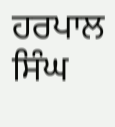ਹਰਪਾਲ ਸਿੰਘ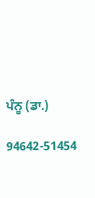ਪੰਨੂ (ਡਾ.)

94642-51454